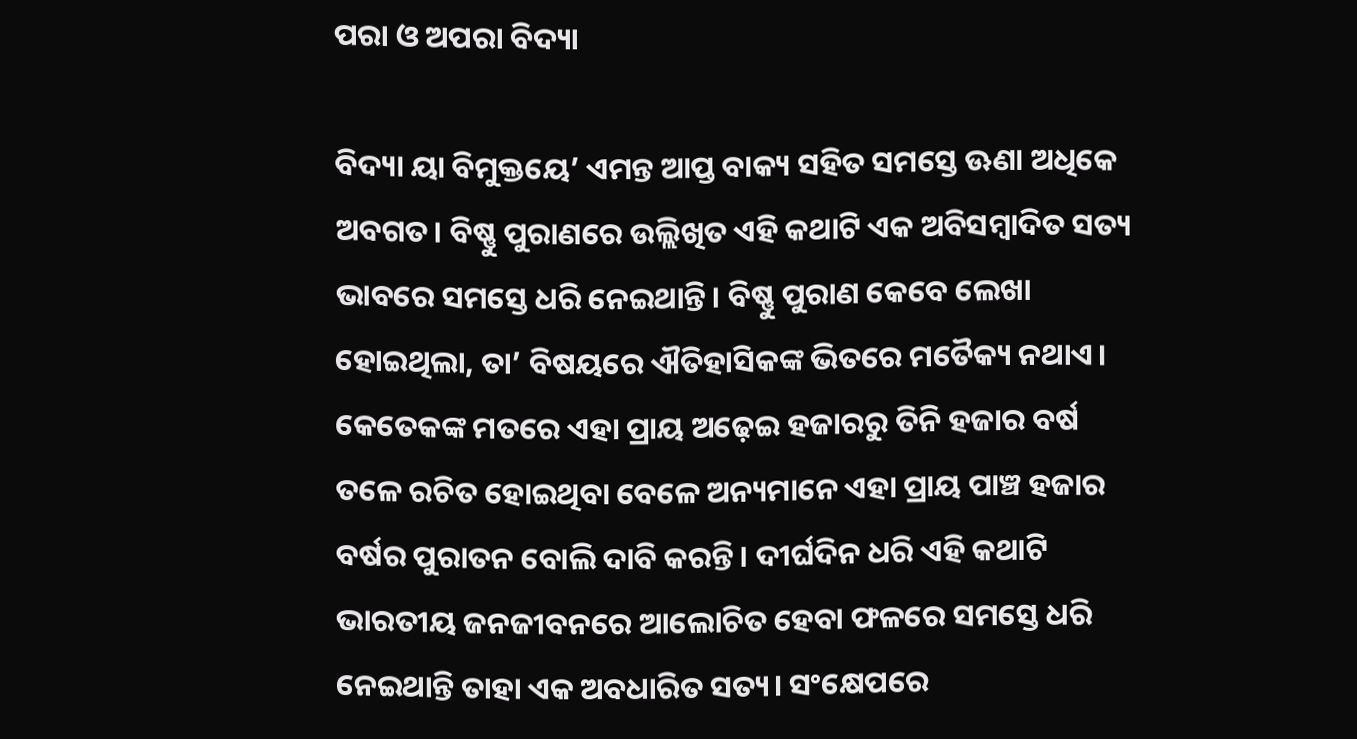ପରା ଓ ଅପରା ବିଦ୍ୟା

ବିଦ୍ୟା ୟା ବିମୁକ୍ତୟେ’ ଏମନ୍ତ ଆପ୍ତ ବାକ୍ୟ ସହିତ ସମସ୍ତେ ଊଣା ଅଧିକେ ଅବଗତ। ବିଷ୍ଣୁ ପୁରାଣରେ ଉଲ୍ଲିଖିତ ଏହି କଥାଟି ଏକ ଅବିସମ୍ବାଦିତ ସତ୍ୟ ଭାବରେ ସମସ୍ତେ ଧରି ନେଇଥାନ୍ତି। ବିଷ୍ଣୁ ପୁରାଣ କେବେ ଲେଖା ହୋଇଥିଲା, ତା’ ବିଷୟରେ ଐତିହାସିକଙ୍କ ଭିତରେ ମତୈକ୍ୟ ନଥାଏ। କେତେକଙ୍କ ମତରେ ଏହା ପ୍ରାୟ ଅଢ଼େଇ ହଜାରରୁ ତିନି ହଜାର ବର୍ଷ ତଳେ ରଚିତ ହୋଇଥିବା ବେଳେ ଅନ୍ୟମାନେ ଏହା ପ୍ରାୟ ପାଞ୍ଚ ହଜାର ବର୍ଷର ପୁରାତନ ବୋଲି ଦାବି କରନ୍ତି। ଦୀର୍ଘଦିନ ଧରି ଏହି କଥାଟି ଭାରତୀୟ ଜନଜୀବନରେ ଆଲୋଚିତ ହେବା ଫଳରେ ସମସ୍ତେ ଧରି ନେଇଥାନ୍ତି ତାହା ଏକ ଅବଧାରିତ ସତ୍ୟ। ସଂକ୍ଷେପରେ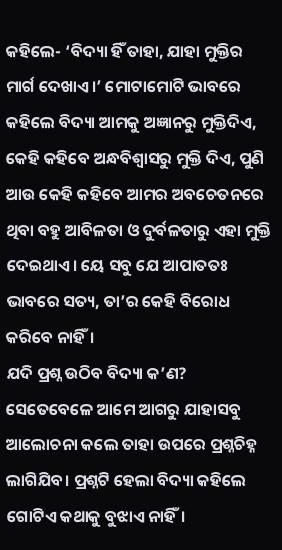କହିଲେ- ‘ବିଦ୍ୟା ହିଁ ତାହା, ଯାହା ମୁକ୍ତିର ମାର୍ଗ ଦେଖାଏ।’ ମୋଟାମୋଟି ଭାବରେ କହିଲେ ବିଦ୍ୟା ଆମକୁ ଅଜ୍ଞାନରୁ ମୁକ୍ତିଦିଏ, କେହି କହିବେ ଅନ୍ଧବିଶ୍ୱାସରୁ ମୁକ୍ତି ଦିଏ, ପୁଣି ଆଉ କେହି କହିବେ ଆମର ଅବଚେତନରେ ଥିବା ବହୁ ଆବିଳତା ଓ ଦୁର୍ବଳତାରୁ ଏହା ମୁକ୍ତି ଦେଇଥାଏ। ୟେ ସବୁ ଯେ ଆପାତତଃ ଭାବରେ ସତ୍ୟ, ତା’ର କେହି ବିରୋଧ କରିବେ ନାହିଁ।
ଯଦି ପ୍ରଶ୍ନ ଉଠିବ ବିଦ୍ୟା କ’ଣ? ସେତେବେଳେ ଆମେ ଆଗରୁ ଯାହାସବୁ ଆଲୋଚନା କଲେ ତାହା ଉପରେ ପ୍ରଶ୍ନଚିହ୍ନ ଲାଗିଯିବ। ପ୍ରଶ୍ନଟି ହେଲା ବିଦ୍ୟା କହିଲେ ଗୋଟିଏ କଥାକୁ ବୁଝାଏ ନାହିଁ।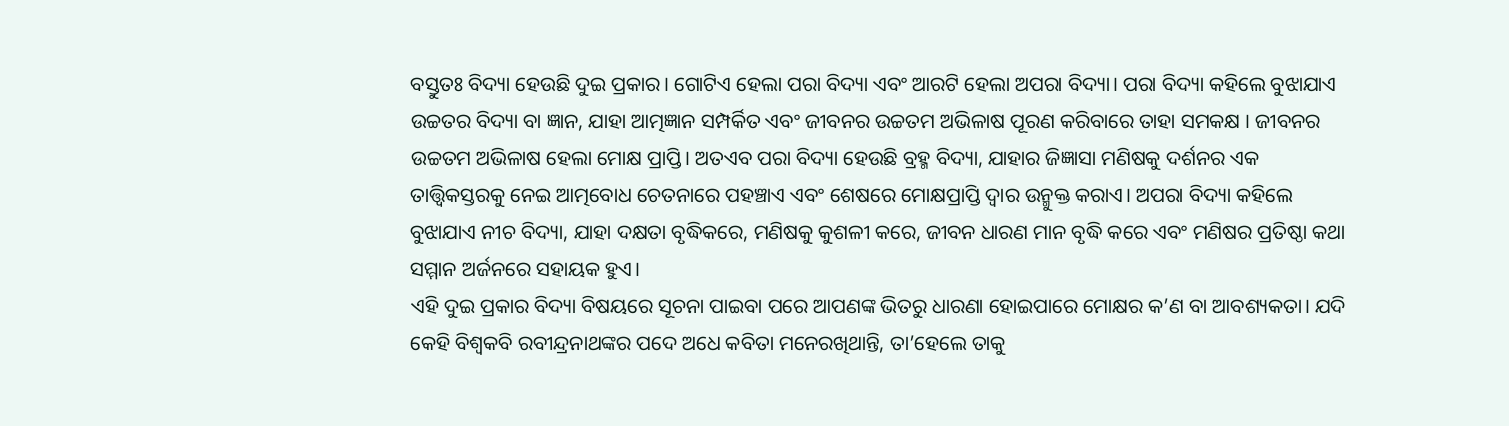ବସ୍ତୁତଃ ବିଦ୍ୟା ହେଉଛି ଦୁଇ ପ୍ରକାର। ଗୋଟିଏ ହେଲା ପରା ବିଦ୍ୟା ଏବଂ ଆରଟି ହେଲା ଅପରା ବିଦ୍ୟା। ପରା ବିଦ୍ୟା କହିଲେ ବୁଝାଯାଏ ଉଚ୍ଚତର ବିଦ୍ୟା ବା ଜ୍ଞାନ, ଯାହା ଆତ୍ମଜ୍ଞାନ ସମ୍ପର୍କିତ ଏବଂ ଜୀବନର ଉଚ୍ଚତମ ଅଭିଳାଷ ପୂରଣ କରିବାରେ ତାହା ସମକକ୍ଷ । ଜୀବନର ଉଚ୍ଚତମ ଅଭିଳାଷ ହେଲା ମୋକ୍ଷ ପ୍ରାପ୍ତି। ଅତଏବ ପରା ବିଦ୍ୟା ହେଉଛି ବ୍ରହ୍ମ ବିଦ୍ୟା, ଯାହାର ଜିଜ୍ଞାସା ମଣିଷକୁ ଦର୍ଶନର ଏକ ତାତ୍ତ୍ୱିକସ୍ତରକୁ ନେଇ ଆତ୍ମବୋଧ ଚେତନାରେ ପହଞ୍ଚାଏ ଏବଂ ଶେଷରେ ମୋକ୍ଷପ୍ରାପ୍ତି ଦ୍ୱାର ଉନ୍ମୁକ୍ତ କରାଏ। ଅପରା ବିଦ୍ୟା କହିଲେ ବୁଝାଯାଏ ନୀଚ ବିଦ୍ୟା, ଯାହା ଦକ୍ଷତା ବୃଦ୍ଧିକରେ, ମଣିଷକୁ କୁଶଳୀ କରେ, ଜୀବନ ଧାରଣ ମାନ ବୃଦ୍ଧି କରେ ଏବଂ ମଣିଷର ପ୍ରତିଷ୍ଠା କଥା ସମ୍ମାନ ଅର୍ଜନରେ ସହାୟକ ହୁଏ।
ଏହି ଦୁଇ ପ୍ରକାର ବିଦ୍ୟା ବିଷୟରେ ସୂଚନା ପାଇବା ପରେ ଆପଣଙ୍କ ଭିତରୁ ଧାରଣା ହୋଇପାରେ ମୋକ୍ଷର କ’ଣ ବା ଆବଶ୍ୟକତା। ଯଦି କେହି ବିଶ୍ୱକବି ରବୀନ୍ଦ୍ରନାଥଙ୍କର ପଦେ ଅଧେ କବିତା ମନେରଖିଥାନ୍ତି, ତା’ହେଲେ ତାକୁ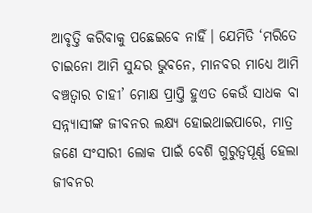ଆବୃତ୍ତି କରିବାକୁ ପଛେଇବେ ନାହିଁ। ଯେମିତି ‘ମରିତେ ଚାଇନୋ ଆମି ସୁନ୍ଦର ଭୁବନେ, ମାନବର ମାଧ୍ୟେ ଆମି ବଞ୍ଚତ୍ବାର ଚାହୀ’ ମୋକ୍ଷ ପ୍ରାପ୍ତି ହୁଏତ କେଉଁ ସାଧକ ବା ସନ୍ନ୍ୟାସୀଙ୍କ ଜୀବନର ଲକ୍ଷ୍ୟ ହୋଇଥାଇପାରେ, ମାତ୍ର ଜଣେ ସଂସାରୀ ଲୋକ ପାଇଁ ବେଶି ଗୁରୁତ୍ୱପୂର୍ଣ୍ଣ ହେଲା ଜୀବନର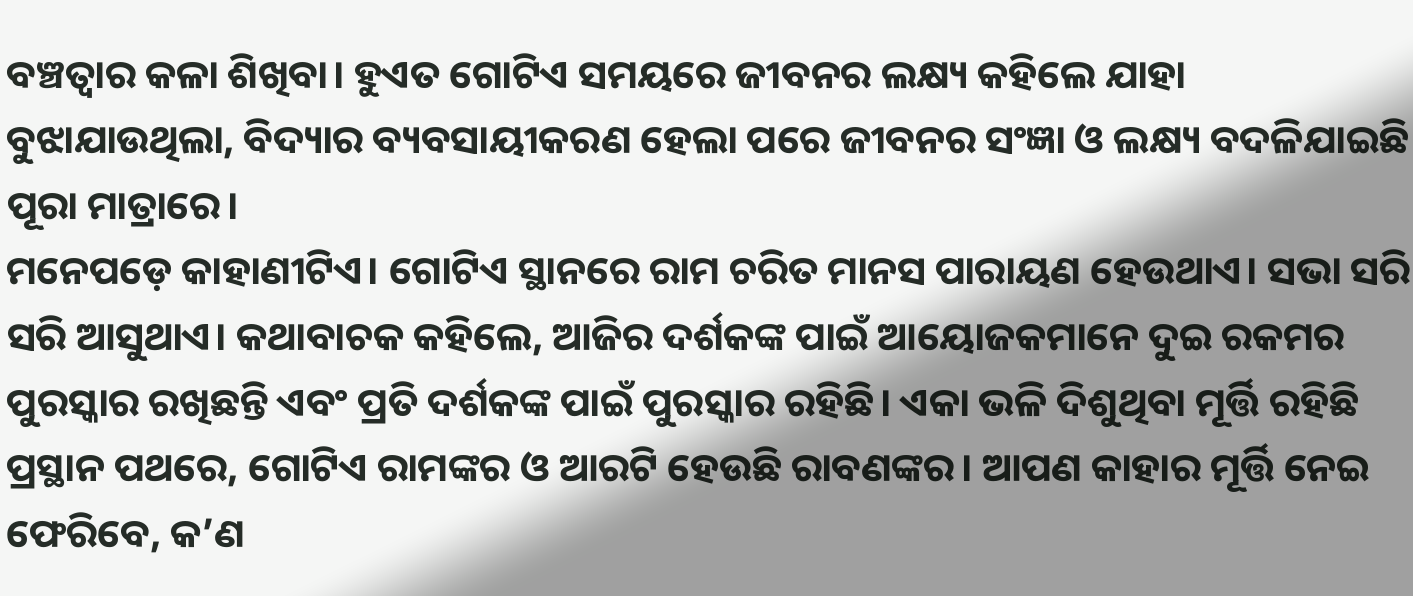ବଞ୍ଚତ୍ବାର କଳା ଶିଖିବା। ହୁଏତ ଗୋଟିଏ ସମୟରେ ଜୀବନର ଲକ୍ଷ୍ୟ କହିଲେ ଯାହା ବୁଝାଯାଉଥିଲା, ବିଦ୍ୟାର ବ୍ୟବସାୟୀକରଣ ହେଲା ପରେ ଜୀବନର ସଂଜ୍ଞା ଓ ଲକ୍ଷ୍ୟ ବଦଳିଯାଇଛି ପୂରା ମାତ୍ରାରେ।
ମନେପଡ଼େ କାହାଣୀଟିଏ। ଗୋଟିଏ ସ୍ଥାନରେ ରାମ ଚରିତ ମାନସ ପାରାୟଣ ହେଉଥାଏ। ସଭା ସରି ସରି ଆସୁଥାଏ। କଥାବାଚକ କହିଲେ, ଆଜିର ଦର୍ଶକଙ୍କ ପାଇଁ ଆୟୋଜକମାନେ ଦୁଇ ରକମର ପୁରସ୍କାର ରଖିଛନ୍ତି ଏବଂ ପ୍ରତି ଦର୍ଶକଙ୍କ ପାଇଁ ପୁରସ୍କାର ରହିଛି। ଏକା ଭଳି ଦିଶୁଥିବା ମୂର୍ତ୍ତି ରହିଛି ପ୍ରସ୍ଥାନ ପଥରେ, ଗୋଟିଏ ରାମଙ୍କର ଓ ଆରଟି ହେଉଛି ରାବଣଙ୍କର। ଆପଣ କାହାର ମୂର୍ତ୍ତି ନେଇ ଫେରିବେ, କ’ଣ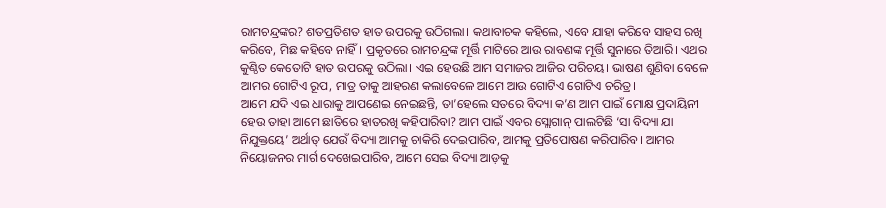ରାମଚନ୍ଦ୍ରଙ୍କର? ଶତପ୍ରତିଶତ ହାତ ଉପରକୁ ଉଠିଗଲା। କଥାବାଚକ କହିଲେ, ଏବେ ଯାହା କରିବେ ସାହସ ରଖି କରିବେ, ମିଛ କହିବେ ନାହିଁ। ପ୍ରକୃତରେ ରାମଚନ୍ଦ୍ରଙ୍କ ମୂର୍ତ୍ତି ମାଟିରେ ଆଉ ରାବଣଙ୍କ ମୂର୍ତ୍ତି ସୁନାରେ ତିଆରି। ଏଥର କୁଣ୍ଠିତ କେତୋଟି ହାତ ଉପରକୁ ଉଠିଲା। ଏଇ ହେଉଛି ଆମ ସମାଜର ଆଜିର ପରିଚୟ। ଭାଷଣ ଶୁଣିବା ବେଳେ ଆମର ଗୋଟିଏ ରୂପ, ମାତ୍ର ତାକୁ ଆହରଣ କଲାବେଳେ ଆମେ ଆଉ ଗୋଟିଏ ଗୋଟିଏ ଚରିତ୍ର।
ଆମେ ଯଦି ଏଇ ଧାରାକୁ ଆପଣେଇ ନେଇଛନ୍ତି, ତା’ହେଲେ ସତରେ ବିଦ୍ୟା କ’ଣ ଆମ ପାଇଁ ମୋକ୍ଷ ପ୍ରଦାୟିନୀ ହେଉ ତାହା ଆମେ ଛାତିରେ ହାତରଖି କହିପାରିବା? ଆମ ପାଇଁ ଏବର ସ୍ଲୋଗାନ୍‌ ପାଲଟିଛି ‘ସା ବିଦ୍ୟା ଯା ନିଯୁକ୍ତୟେ’ ଅର୍ଥାତ୍‌ ଯେଉଁ ବିଦ୍ୟା ଆମକୁ ଚାକିରି ଦେଇପାରିବ, ଆମକୁ ପ୍ରତିପୋଷଣ କରିପାରିବ। ଆମର ନିୟୋଜନର ମାର୍ଗ ଦେଖେଇପାରିବ, ଆମେ ସେଇ ବିଦ୍ୟା ଆଡ଼କୁ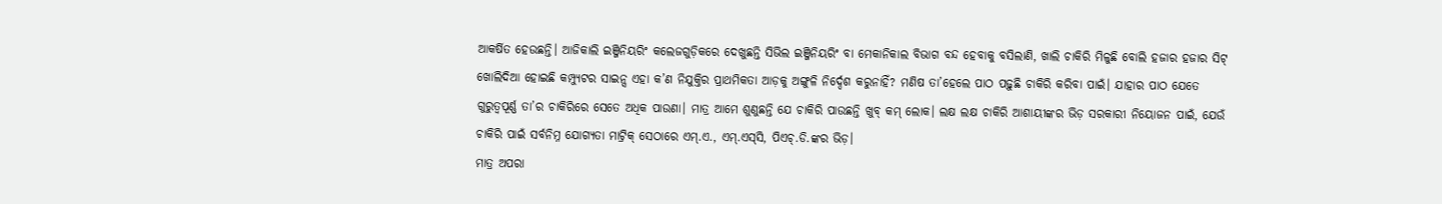ଆକର୍ଷିତ ହେଉଛନ୍ତି। ଆଜିକାଲି ଇଞ୍ଜିନିୟରିଂ କଲେଜଗୁଡ଼ିକରେ ଦେଖୁଛନ୍ତି ସିଭିଲ ଇଞ୍ଜିନିୟରିଂ ବା ମେକାନିକାଲ ବିଭାଗ ବନ୍ଦ ହେବାକୁ ବସିଲାଣି, ଖାଲି ଚାକିରି ମିଳୁଛି ବୋଲି ହଜାର ହଜାର ସିଟ୍‌ ଖୋଲିଦିଆ ହୋଇଛି କମ୍ପ୍ୟୁଟର ସାଇନ୍ସ ଏହା କ’ଣ ନିଯୁକ୍ତିର ପ୍ରାଥମିକତା ଆଡ଼କୁ ଅଙ୍ଗୁଳି ନିର୍ଦ୍ଦେଶ କରୁନାହିଁ? ମଣିଷ ତା’ହେଲେ ପାଠ ପଢ଼ୁଛି ଚାକିରି କରିବା ପାଇଁ। ଯାହାର ପାଠ ଯେତେ ଗୁରୁତ୍ୱପୂର୍ଣ୍ଣ ତା’ର ଚାକିରିରେ ସେତେ ଅଧିକ ପାଉଣା। ମାତ୍ର ଆମେ ଶୁଣୁଛନ୍ତି ଯେ ଚାକିରି ପାଉଛନ୍ତି ଖୁବ୍‌ କମ୍‌ ଲୋକ। ଲକ୍ଷ ଲକ୍ଷ ଚାକିରି ଆଶାୟୀଙ୍କର ଭିଡ଼ ସରକାରୀ ନିୟୋଜନ ପାଇଁ, ଯେଉଁ ଚାକିରି ପାଇଁ ସର୍ବନିମ୍ନ ଯୋଗ୍ୟତା ମାଟ୍ରିକ୍‌ ସେଠାରେ ଏମ୍‌.ଏ., ଏମ୍‌.ଏସ୍‌ସି, ପିଏଚ୍‌.ଡି.ଙ୍କର ଭିଡ଼।
ମାତ୍ର ଅପରା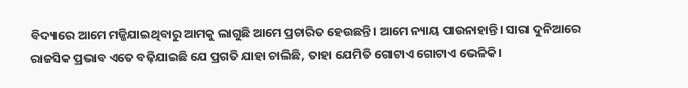ବିଦ୍ୟାରେ ଆମେ ମଜ୍ଜିଯାଇଥିବାରୁ ଆମକୁ ଲାଗୁଛି ଆମେ ପ୍ରଚାରିତ ହେଉଛନ୍ତି। ଆମେ ନ୍ୟାୟ ପାଉନାହାନ୍ତି। ସାରା ଦୁନିଆରେ ରାଜସିକ ପ୍ରଭାବ ଏତେ ବଢ଼ିଯାଇଛି ଯେ ପ୍ରଗତି ଯାହା ଚାଲିଛି, ତାହା ଯେମିତି ଗୋଟାଏ ଗୋଟାଏ ଭେଳିକି।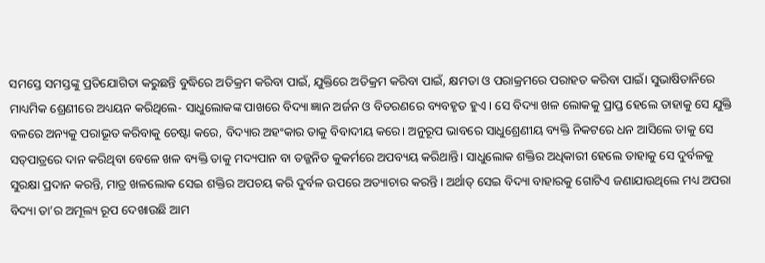ସମସ୍ତେ ସମସ୍ତଙ୍କୁ ପ୍ରତିଯୋଗିତା କରୁଛନ୍ତି ବୁଦ୍ଧିରେ ଅତିକ୍ରମ କରିବା ପାଇଁ, ଯୁକ୍ତିରେ ଅତିକ୍ରମ କରିବା ପାଇଁ, କ୍ଷମତା ଓ ପରାକ୍ରମରେ ପରାହତ କରିବା ପାଇଁ। ସୁଭାଷିତାନିରେ ମାଧ୍ୟମିକ ଶ୍ରେଣୀରେ ଅଧ୍ୟୟନ କରିଥିଲେ- ସାଧୁଲୋକଙ୍କ ପାଖରେ ବିଦ୍ୟା ଜ୍ଞାନ ଅର୍ଜନ ଓ ବିତରଣରେ ବ୍ୟବହୃତ ହୁଏ । ସେ ବିଦ୍ୟା ଖଳ ଲୋକକୁ ପ୍ରାପ୍ତ ହେଲେ ତାହାକୁ ସେ ଯୁକ୍ତି ବଳରେ ଅନ୍ୟକୁ ପରାଭୂତ କରିବାକୁ ଚେଷ୍ଟା କରେ, ବିଦ୍ୟାର ଅହଂକାର ତାକୁ ବିବାଦୀୟ କରେ। ଅନୁରୂପ ଭାବରେ ସାଧୁଶ୍ରେଣୀୟ ବ୍ୟକ୍ତି ନିକଟରେ ଧନ ଆସିଲେ ତାକୁ ସେ ସତ୍‌ପାତ୍ରରେ ଦାନ କରିଥିବା ବେଳେ ଖଳ ବ୍ୟକ୍ତି ତାକୁ ମଦ୍ୟପାନ ବା ତଜ୍ଜନିତ କୁକର୍ମରେ ଅପବ୍ୟୟ କରିଥାନ୍ତି। ସାଧୁଲୋକ ଶକ୍ତିର ଅଧିକାରୀ ହେଲେ ତାହାକୁ ସେ ଦୁର୍ବଳକୁ ସୁରକ୍ଷା ପ୍ରଦାନ କରନ୍ତି, ମାତ୍ର ଖଳଲୋକ ସେଇ ଶକ୍ତିର ଅପଚୟ କରି ଦୁର୍ବଳ ଉପରେ ଅତ୍ୟାଚାର କରନ୍ତି । ଅର୍ଥାତ୍‌ ସେଇ ବିଦ୍ୟା ବାହାରକୁ ଗୋଟିଏ ଜଣାଯାଉଥିଲେ ମଧ୍ୟ ଅପରା ବିଦ୍ୟା ତା’ର ଅମୂଲ୍ୟ ରୂପ ଦେଖାଉଛି ଆମ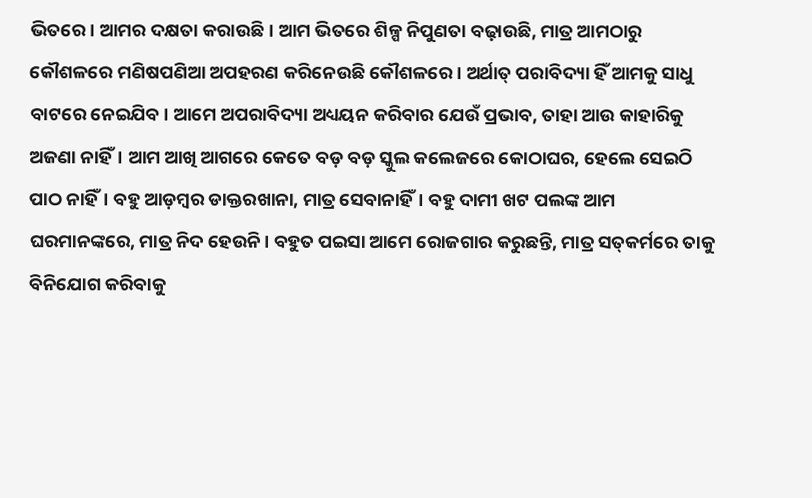ଭିତରେ। ଆମର ଦକ୍ଷତା କରାଉଛି। ଆମ ଭିତରେ ଶିଳ୍ପ ନିପୁଣତା ବଢ଼ାଉଛି, ମାତ୍ର ଆମଠାରୁ କୌଶଳରେ ମଣିଷପଣିଆ ଅପହରଣ କରିନେଉଛି କୌଶଳରେ । ଅର୍ଥାତ୍‌ ପରାବିଦ୍ୟା ହିଁ ଆମକୁ ସାଧୁ ବାଟରେ ନେଇଯିବ। ଆମେ ଅପରାବିଦ୍ୟା ଅଧ୍ୟୟନ କରିବାର ଯେଉଁ ପ୍ରଭାବ, ତାହା ଆଉ କାହାରିକୁ ଅଜଣା ନାହିଁ। ଆମ ଆଖି ଆଗରେ କେତେ ବଡ଼ ବଡ଼ ସ୍କୁଲ କଲେଜରେ କୋଠାଘର, ହେଲେ ସେଇଠି ପାଠ ନାହିଁ। ବହୁ ଆଡ଼ମ୍ବର ଡାକ୍ତରଖାନା, ମାତ୍ର ସେବାନାହିଁ। ବହୁ ଦାମୀ ଖଟ ପଲଙ୍କ ଆମ ଘରମାନଙ୍କରେ, ମାତ୍ର ନିଦ ହେଉନି। ବହୁତ ପଇସା ଆମେ ରୋଜଗାର କରୁଛନ୍ତି, ମାତ୍ର ସତ୍‌କର୍ମରେ ତାକୁ ବିନିଯୋଗ କରିବାକୁ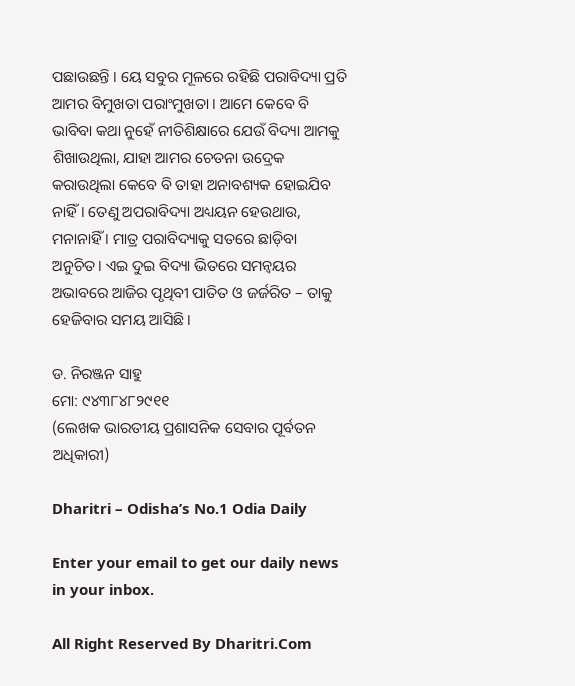ପଛାଉଛନ୍ତି । ୟେ ସବୁର ମୂଳରେ ରହିଛି ପରାବିଦ୍ୟା ପ୍ରତି ଆମର ବିମୁଖତା ପରାଂମୁଖତା । ଆମେ କେବେ ବି ଭାବିବା କଥା ନୁହେଁ ନୀତିଶିକ୍ଷାରେ ଯେଉଁ ବିଦ୍ୟା ଆମକୁ ଶିଖାଉଥିଲା, ଯାହା ଆମର ଚେତନା ଉଦ୍ରେକ କରାଉଥିଲା କେବେ ବି ତାହା ଅନାବଶ୍ୟକ ହୋଇଯିବ ନାହିଁ। ତେଣୁ ଅପରାବିଦ୍ୟା ଅଧ୍ୟୟନ ହେଉଥାଉ, ମନାନାହିଁ । ମାତ୍ର ପରାବିଦ୍ୟାକୁ ସତରେ ଛାଡ଼ିବା ଅନୁଚିତ। ଏଇ ଦୁଇ ବିଦ୍ୟା ଭିତରେ ସମନ୍ବୟର ଅଭାବରେ ଆଜିର ପୃଥିବୀ ପାତିତ ଓ ଜର୍ଜରିତ – ତାକୁ ହେଜିବାର ସମୟ ଆସିଛି।

ଡ. ନିରଞ୍ଜନ ସାହୁ
ମୋ: ୯୪୩୮୪୮୨୯୧୧
(ଲେଖକ ଭାରତୀୟ ପ୍ରଶାସନିକ ସେବାର ପୂର୍ବତନ ଅଧିକାରୀ)

Dharitri – Odisha’s No.1 Odia Daily

Enter your email to get our daily news in your inbox.

All Right Reserved By Dharitri.Com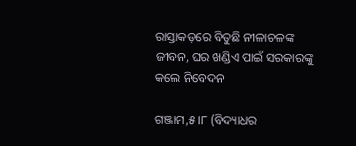ରାସ୍ତାକଡ଼ରେ ବିତୁଛି ନୀଳାଚଳଙ୍କ ଜୀବନ, ଘର ଖଣ୍ଡିଏ ପାଇଁ ସରକାରଙ୍କୁ କଲେ ନିବେଦନ

ଗଞ୍ଜାମ,୫।୮ (ବିଦ୍ୟାଧର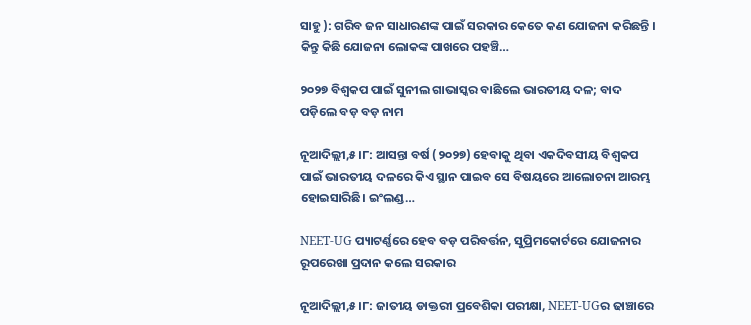ସାହୁ ): ଗରିବ ଜନ ସାଧାରଣଙ୍କ ପାଇଁ ସରକାର କେତେ କଣ ଯୋଜନା କରିଛନ୍ତି । କିନ୍ତୁ କିଛି ଯୋଜନା ଲୋକଙ୍କ ପାଖରେ ପହଞ୍ଚି…

୨୦୨୭ ବିଶ୍ୱକପ ପାଇଁ ସୁନୀଲ ଗାଭାସ୍କର ବାଛିଲେ ଭାରତୀୟ ଦଳ; ବାଦ ପଡ଼ିଲେ ବଡ଼ ବଡ଼ ନାମ

ନୂଆଦିଲ୍ଲୀ,୫।୮: ଆସନ୍ତା ବର୍ଷ (୨୦୨୭) ହେବାକୁ ଥିବା ଏକଦିବସୀୟ ବିଶ୍ୱକପ ପାଇଁ ଭାରତୀୟ ଦଳରେ କିଏ ସ୍ଥାନ ପାଇବ ସେ ବିଷୟରେ ଆଲୋଚନା ଆରମ୍ଭ ହୋଇସାରିଛି। ଇଂଲଣ୍ଡ…

NEET-UG ପ୍ୟାଟର୍ଣ୍ଣରେ ହେବ ବଡ଼ ପରିବର୍ତ୍ତନ, ସୁପ୍ରିମକୋର୍ଟରେ ଯୋଜନାର ରୂପରେଖା ପ୍ରଦାନ କଲେ ସରକାର

ନୂଆଦିଲ୍ଲୀ,୫।୮: ଜାତୀୟ ଡାକ୍ତରୀ ପ୍ରବେଶିକା ପରୀକ୍ଷା, NEET-UGର ଢାଞ୍ଚାରେ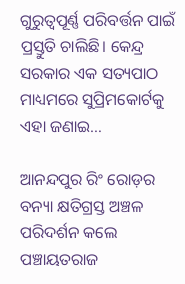ଗୁରୁତ୍ୱପୂର୍ଣ୍ଣ ପରିବର୍ତ୍ତନ ପାଇଁ ପ୍ରସ୍ତୁତି ଚାଲିଛି। କେନ୍ଦ୍ର ସରକାର ଏକ ସତ୍ୟପାଠ ମାଧ୍ୟମରେ ସୁପ୍ରିମକୋର୍ଟକୁ ଏହା ଜଣାଇ…

ଆନନ୍ଦପୁର ରିଂ ରୋଡ଼ର ବନ୍ୟା କ୍ଷତିଗ୍ରସ୍ତ ଅଞ୍ଚଳ ପରିଦର୍ଶନ କଲେ ପଞ୍ଚାୟତରାଜ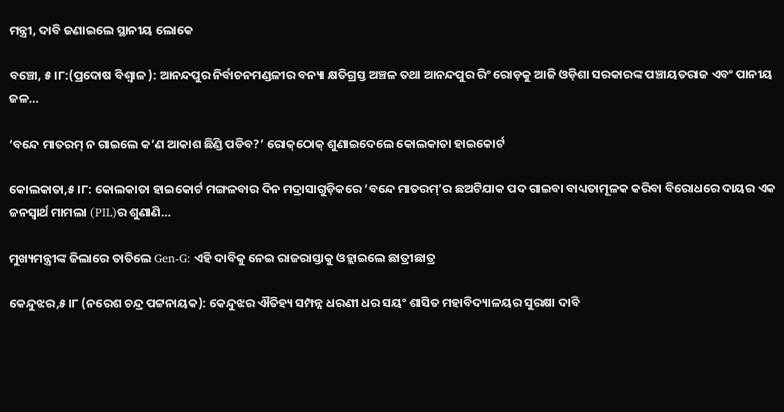ମନ୍ତ୍ରୀ, ଦାବି ଜଣାଇଲେ ସ୍ଥାନୀୟ ଲୋକେ

ବଞ୍ଚୋ, ୫।୮:(ପ୍ରଦୋଷ ବିଶ୍ୱାଳ ): ଆନନ୍ଦପୁର ନିର୍ବାଚନମଣ୍ଡଳୀର ବନ୍ୟା କ୍ଷତିଗ୍ରସ୍ତ ଅଞ୍ଚଳ ତଥା ଆନନ୍ଦପୁର ରିଂ ରୋଡ଼କୁ ଆଜି ଓଡ଼ିଶା ସରକାରଙ୍କ ପଞ୍ଚାୟତରାଜ ଏବଂ ପାନୀୟ ଜଳ…

‘ବନ୍ଦେ ମାତରମ୍‌ ନ ଗାଇଲେ କ’ଣ ଆକାଶ ଛିଣ୍ଡି ପଡିବ?’ ରୋକ୍‌ଠୋକ୍‌ ଶୁଣାଇଦେଲେ କୋଲକାତା ହାଇକୋର୍ଟ

କୋଲକାତା,୫।୮: କୋଲକାତା ହାଇକୋର୍ଟ ମଙ୍ଗଳବାର ଦିନ ମଦ୍ରାସାଗୁଡ଼ିକରେ ‘ବନ୍ଦେ ମାତରମ୍’ର ଛଅଟିଯାକ ପଦ ଗାଇବା ବାଧ୍ୟତାମୂଳକ କରିବା ବିରୋଧରେ ଦାୟର ଏକ ଜନସ୍ୱାର୍ଥ ମାମଲା (PIL)ର ଶୁଣାଣି…

ମୁଖ୍ୟମନ୍ତ୍ରୀଙ୍କ ଜିଲାରେ ତାତିଲେ Gen-G: ଏହି ଦାବିକୁ ନେଇ ରାଜରାସ୍ତାକୁ ଓହ୍ଲାଇଲେ ଛାତ୍ରୀଛାତ୍ର

କେନ୍ଦୁଝର,୫।୮ (ନରେଶ ଚନ୍ଦ୍ର ପଟ୍ଟନାୟକ): କେନ୍ଦୁଝର ଐତିହ୍ୟ ସମ୍ପନ୍ନ ଧରଣୀ ଧର ସୟଂ ଶାସିତ ମହାବିଦ୍ୟାଳୟର ସୁରକ୍ଷା ଦାବି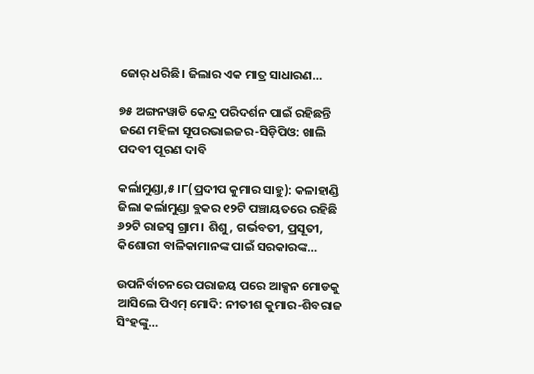ଜୋର୍‌ ଧରିଛି। ଜିଲାର ଏକ ମାତ୍ର ସାଧାରଣ…

୭୫ ଅଙ୍ଗନୱାଡି କେନ୍ଦ୍ର ପରିଦର୍ଶନ ପାଇଁ ରହିଛନ୍ତି ଜଣେ ମହିଳା ସୂପରଭାଇଜର-ସିଡ଼ିପିଓ: ଖାଲି ପଦବୀ ପୂରଣ ଦାବି

କର୍ଲାମୁଣ୍ଡା,୫।୮(ପ୍ରଦୀପ କୁମାର ସାହୁ): କଳାହାଣ୍ଡି ଜିଲା କର୍ଲାମୁଣ୍ଡା ବ୍ଲକର ୧୨ଟି ପଞ୍ଚାୟତରେ ରହିଛି ୬୨ଟି ରାଜସ୍ବ ଗ୍ରାମ। ଶିଶୁ, ଗର୍ଭବତୀ, ପ୍ରସୂତୀ, କିଶୋରୀ ବାଳିକାମାନଙ୍କ ପାଇଁ ସରକାରଙ୍କ…

ଉପନିର୍ବାଚନରେ ପରାଜୟ ପରେ ଆକ୍ସନ ମୋଡକୁ ଆସିଲେ ପିଏମ୍‌ ମୋଦି: ନୀତୀଶ କୁମାର-ଶିବରାଜ ସିଂହଙ୍କୁ…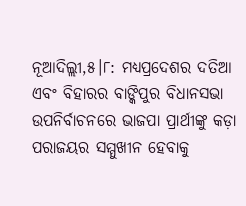ନୂଆଦିଲ୍ଲୀ,୫।୮: ମଧ୍ୟପ୍ରଦେଶର ଦତିଆ ଏବଂ ବିହାରର ବାଙ୍କିପୁର ବିଧାନସଭା ଉପନିର୍ବାଚନରେ ଭାଜପା ପ୍ରାର୍ଥୀଙ୍କୁ କଡ଼ା ପରାଜୟର ସମ୍ମୁଖୀନ ହେବାକୁ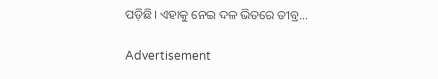ପଡ଼ିଛି। ଏହାକୁ ନେଇ ଦଳ ଭିତରେ ତୀବ୍ର…

Advertisement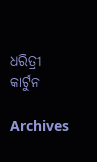ଧରିତ୍ରୀ କାର୍ଟୁନ

Archives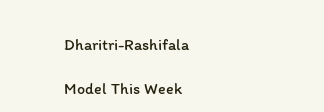Dharitri-Rashifala

Model This Week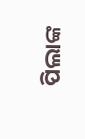ପିଲାଙ୍କ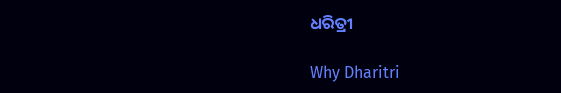ଧରିତ୍ରୀ

Why Dharitri